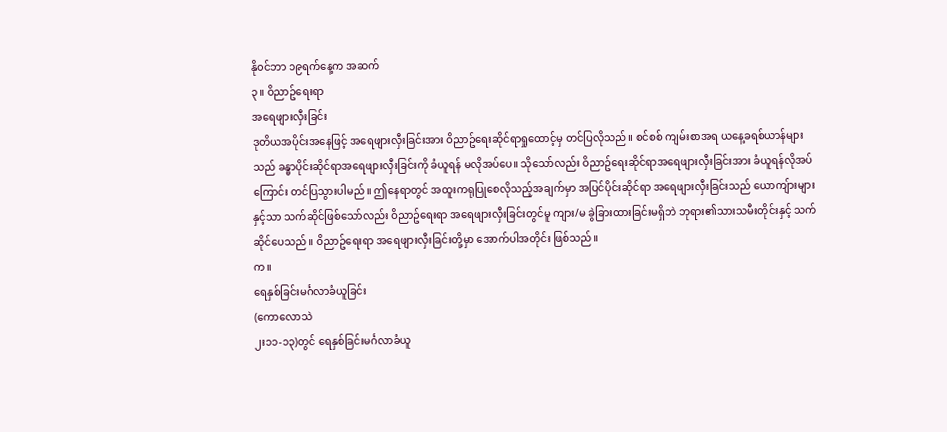နို၀င်ဘာ ၁၉ရက်နေ့က အဆက်
၃။ ဝိညာဥ်ရေးရာ
အရေဖျားလှီးခြင်း
ဒုတိယအပိုင်းအနေဖြင့် အရေဖျားလှီးခြင်းအား ဝိညာဥ်ရေးဆိုင်ရာရှုထောင့်မှ တင်ပြလိုသည်။ စင်စစ် ကျမ်းစာအရ ယနေ့ခရစ်ယာန်များသည် ခန္ဓာပိုင်းဆိုင်ရာအရေဖျားလှီးခြင်းကို ခံယူရန် မလိုအပ်ပေ။ သိုသော်လည်း ဝိညာဥ်ရေးဆိုင်ရာအရေဖျားလှီးခြင်းအား ခံယူရန်လိုအပ်ကြောင်း တင်ပြသွားပါမည်။ ဤနေရာတွင် အထူးကရုပြုစေလိုသည့်အချက်မှာ အပြင်ပိုင်းဆိုင်ရာ အရေဖျားလှီးခြင်းသည် ယောကျ်ားများ နှင့်သာ သက်ဆိုင်ဖြစ်သော်လည်း ဝိညာဥ်ရေးရာ အရေဖျားလှီးခြင်းတွင်မူ ကျား/မ ခွဲခြားထားခြင်းမရှိဘဲ ဘုရား၏သားသမီးတိုင်းနှင့် သက်ဆိုင်ပေသည်။ ဝိညာဥ်ရေးရာ အရေဖျားလှီးခြင်းတို့မှာ အောက်ပါအတိုင်း ဖြစ်သည်။
က။
ရေနှစ်ခြင်းမင်္ဂလာခံယူခြင်း
(ကောလောသဲ
၂း၁၁-၁၃)တွင် ရေနှစ်ခြင်းမင်္ဂလာခံယူ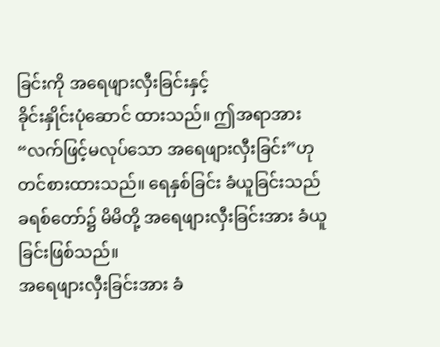ခြင်းကို အရေဖျားလှီးခြင်းနှင့်
ခိုင်းနှိုင်းပုံဆောင် ထားသည်။ ဤအရာအား “လက်ဖြင့်မလုပ်သော အရေဖျားလှီးခြင်း”ဟု
တင်စားထားသည်။ ရေနှစ်ခြင်း ခံယူခြင်းသည် ခရစ်တော်၌ မိမိတို့ အရေဖျားလှီးခြင်းအား ခံယူခြင်းဖြစ်သည်။
အရေဖျားလှီးခြင်းအား ခံ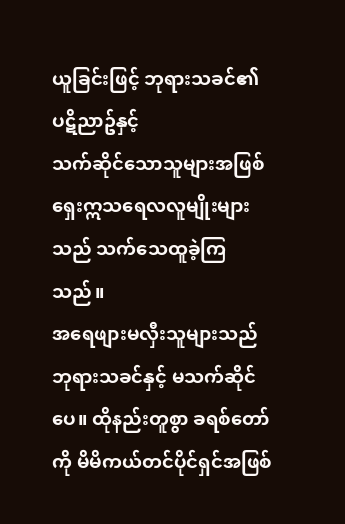ယူခြင်းဖြင့် ဘုရားသခင်၏ ပဋိညာဥ်နှင့်
သက်ဆိုင်သောသူများအဖြစ် ရှေးဣသရေလလူမျိုးများသည် သက်သေထူခဲ့ကြသည်။
အရေဖျားမလှီးသူများသည် ဘုရားသခင်နှင့် မသက်ဆိုင်ပေ။ ထိုနည်းတူစွာ ခရစ်တော်ကို မိမိကယ်တင်ပိုင်ရှင်အဖြစ်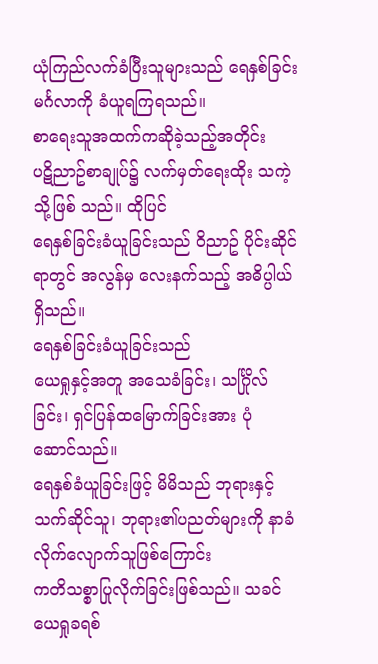ယုံကြည်လက်ခံပြီးသူများသည် ရေနှစ်ခြင်းမင်္ဂလာကို ခံယူရကြရသည်။
စာရေးသူအထက်ကဆိုခဲ့သည့်အတိုင်း
ပဋိညာဥ်စာချုပ်၌ လက်မှတ်ရေးထိုး သကဲ့သို့ဖြစ် သည်။ ထိုပြင်
ရေနှစ်ခြင်းခံယူခြင်းသည် ဝိညာဥ် ပိုင်းဆိုင်ရာတွင် အလွန်မှ လေးနက်သည့် အဓိပ္ပါယ်ရှိသည်။
ရေနှစ်ခြင်းခံယူခြင်းသည်
ယေရှုနှင့်အတူ အသေခံခြင်း၊ သင်္ဂြိုလ်ခြင်း၊ ရှင်ပြန်ထမြောက်ခြင်းအား ပုံ ဆောင်သည်။
ရေနှစ်ခံယူခြင်းဖြင့် မိမိသည် ဘုရားနှင့်သက်ဆိုင်သူ၊ ဘုရား၏ပညတ်များကို နာခံ လိုက်လျောက်သူဖြစ်ကြောင်း
ကတိသစ္စာပြုလိုက်ခြင်းဖြစ်သည်။ သခင်ယေရှုခရစ်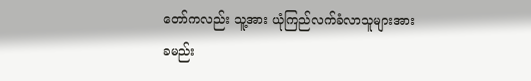တော်ကလည်း သူ့အား ယုံကြည်လက်ခံလာသူများအား
ခမည်း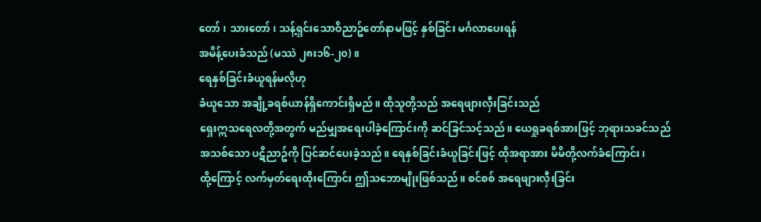တော်၊ သားတော်၊ သန့်ရှင်းသောဝိညာဥ်တော်နာမဖြင့် နှစ်ခြင်း မင်္ဂလာပေးရန်
အမိန့်ပေးခံသည် (မဿဲ ၂၈း၁၆-၂၀)။
ရေနှစ်ခြင်းခံယူရန်မလိုဟု
ခံယူသော အချို့ခရစ်ယာန်ရှိကောင်းရှိမည်။ ထိုသူတို့သည် အရေဖျားလှီးခြင်းသည်
ရှေးဣသရေလတို့အတွက် မည်မျှအရေးပါခဲ့ကြောင်းကို ဆင်ခြင်သင့်သည်။ ယေရှုခရစ်အားဖြင့် ဘုရားသခင်သည်
အသစ်သော ပဋိညာဥ်ကို ပြင်ဆင်ပေးခဲ့သည်။ ရေနှစ်ခြင်းခံယူခြင်းဖြင့် ထိုအရာအား မိမိတို့လက်ခံကြောင်း၊
ထို့ကြောင့် လက်မှတ်ရေးထိုးကြောင်း ဤသဘောမျိုးဖြစ်သည်။ စင်စစ် အရေဖျားလှီးခြင်း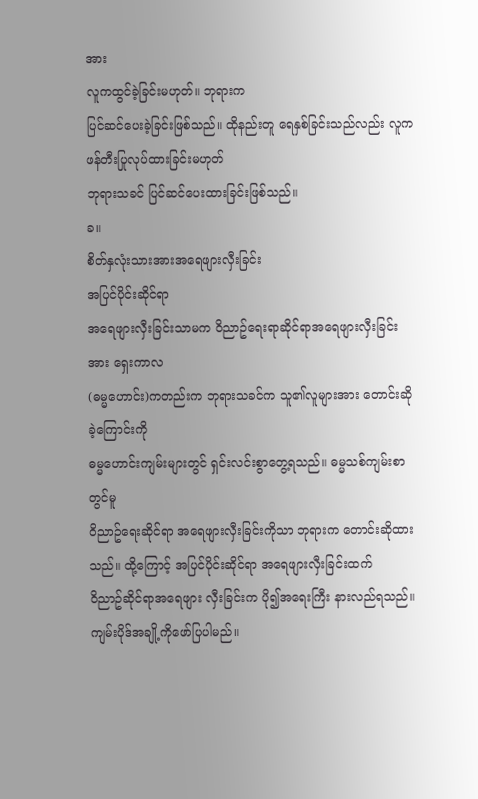အား
လူကထွင်ခဲ့ခြင်းမဟုတ်။ ဘုရားက
ပြင်ဆင်ပေးခဲ့ခြင်းဖြစ်သည်။ ထိုနည်းတူ ရေနှစ်ခြင်းသည်လည်း လူကဖန်တီးပြုလုပ်ထားခြင်းမဟုတ်
ဘုရားသခင် ပြင်ဆင်ပေးထားခြင်းဖြစ်သည်။
ခ။
စိတ်နှလုံးသားအားအရေဖျားလှီးခြင်း
အပြင်ပိုင်းဆိုင်ရာ
အရေဖျားလှီးခြင်းသာမက ဝိညာဥ်ရေးရာဆိုင်ရာအရေဖျားလှီးခြင်းအား ရှေးကာလ
(ဓမ္မဟောင်း)ကတည်းက ဘုရားသခင်က သူ၏လူများအား တောင်းဆိုခဲ့ကြောင်းကို
ဓမ္မဟောင်းကျမ်းများတွင် ရှင်းလင်းစွာတွေ့ရသည်။ ဓမ္မသစ်ကျမ်းစာတွင်မူ
ဝိညာဥ်ရေးဆိုင်ရာ အရေဖျားလှီးခြင်းကိုသာ ဘုရားက တောင်းဆိုထားသည်။ ထို့ကြောင့် အပြင်ပိုင်းဆိုင်ရာ အရေဖျားလှီးခြင်းထက်
ဝိညာဥ်ဆိုင်ရာအရေဖျား လှီးခြင်းက ပို၍အရေးကြီး နားလည်ရသည်။ ကျမ်းပိုဒ်အချို့ကိုဖော်ပြပါမည်။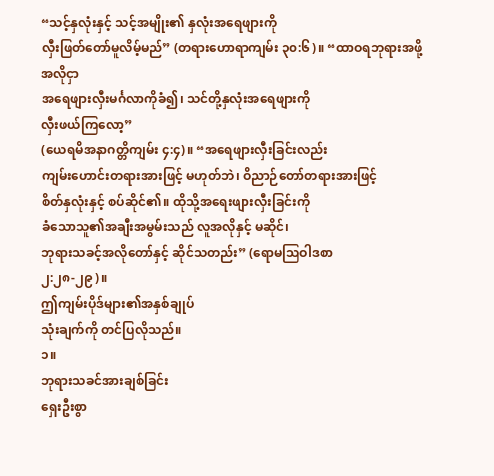“သင့်နှလုံးနှင့် သင့်အမျိုး၏ နှလုံးအရေဖျားကို
လှီးဖြတ်တော်မူလိမ့်မည်” (တရားဟောရာကျမ်း ၃၀:၆)။ “ထာဝရဘုရားအဖို့အလိုငှာ
အရေဖျားလှီးမင်္ဂလာကိုခံ၍၊ သင်တို့နှလုံးအရေဖျားကို
လှီးဖယ်ကြလော့”
(ယေရမိအနာဂတ္တိကျမ်း ၄:၄)။ “အရေဖျားလှီးခြင်းလည်း
ကျမ်းဟောင်းတရားအားဖြင့် မဟုတ်ဘဲ၊ ဝိညာဉ်တော်တရားအားဖြင့်
စိတ်နှလုံးနှင့် စပ်ဆိုင်၏။ ထိုသို့အရေးဖျားလှီးခြင်းကို
ခံသောသူ၏အချီးအမွမ်းသည် လူအလိုနှင့် မဆိုင်၊
ဘုရားသခင့်အလိုတော်နှင့် ဆိုင်သတည်း” (ရောမဩဝါဒစာ
၂:၂၈-၂၉)။
ဤကျမ်းပိုဒ်များ၏အနှစ်ချုပ်
သုံးချက်ကို တင်ပြလိုသည်။
၁။
ဘုရားသခင်အားချစ်ခြင်း
ရှေးဦးစွာ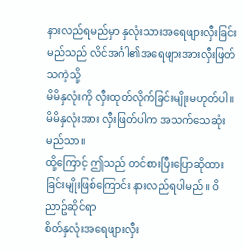နားလည်ရမည်မှာ နှလုံးသားအရေဖျားလှီးခြင်းမည်သည် လိင်အင်္ဂါ၏အရေဖျားအားလှီးဖြတ်သကဲ့သို့
မိမိနှလုံးကို လှီးထုတ်လိုက်ခြင်းမျိုးမဟုတ်ပါ။ မိမိနှလုံးအား လှီးဖြတ်ပါက အသက်သေဆုံးမည်သာ။
ထို့ကြောင့် ဤသည် တင်စားပြီးပြောဆိုထားခြင်းမျိုးဖြစ်ကြောင်း နားလည်ရပါမည်။ ဝိညာဥ်ဆိုင်ရာ
စိတ်နှလုံးအရေဖျားလှီး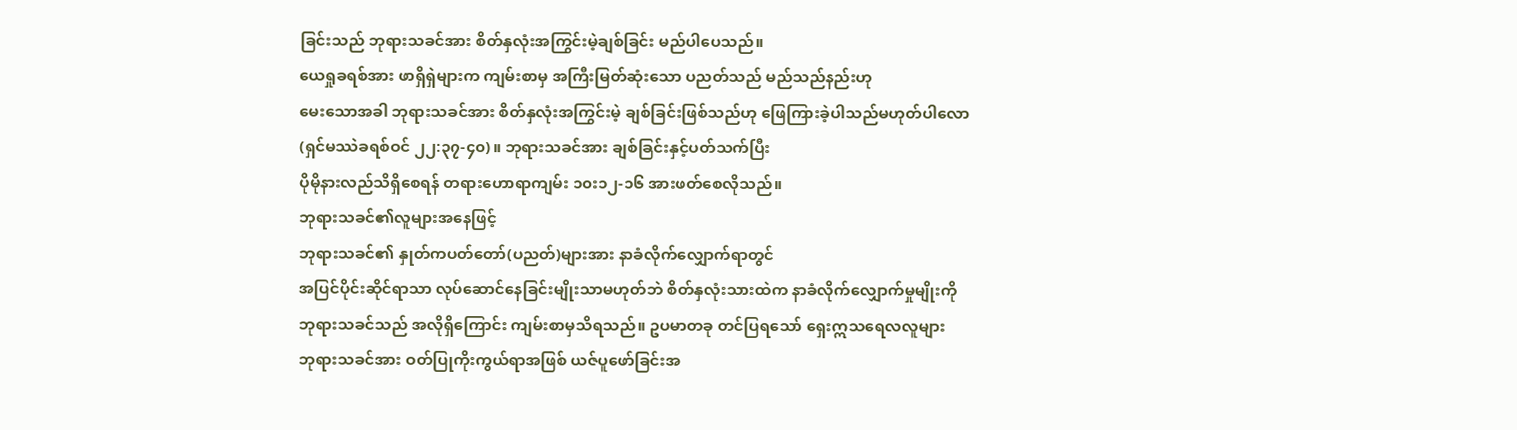ခြင်းသည် ဘုရားသခင်အား စိတ်နှလုံးအကြွင်းမဲ့ချစ်ခြင်း မည်ပါပေသည်။
ယေရှုခရစ်အား ဖာရှိရှဲများက ကျမ်းစာမှ အကြီးမြတ်ဆုံးသော ပညတ်သည် မည်သည်နည်းဟု
မေးသောအခါ ဘုရားသခင်အား စိတ်နှလုံးအကြွင်းမဲ့ ချစ်ခြင်းဖြစ်သည်ဟု ဖြေကြားခဲ့ပါသည်မဟုတ်ပါလော
(ရှင်မဿဲခရစ်ဝင် ၂၂:၃၇-၄၀)။ ဘုရားသခင်အား ချစ်ခြင်းနှင့်ပတ်သက်ပြီး
ပိုမိုနားလည်သိရှိစေရန် တရားဟောရာကျမ်း ၁၀း၁၂-၁၆ အားဖတ်စေလိုသည်။
ဘုရားသခင်၏လူများအနေဖြင့်
ဘုရားသခင်၏ နှုတ်ကပတ်တော်(ပညတ်)များအား နာခံလိုက်လျှောက်ရာတွင်
အပြင်ပိုင်းဆိုင်ရာသာ လုပ်ဆောင်နေခြင်းမျိုးသာမဟုတ်ဘဲ စိတ်နှလုံးသားထဲက နာခံလိုက်လျှောက်မှုမျိုးကို
ဘုရားသခင်သည် အလိုရှိကြောင်း ကျမ်းစာမှသိရသည်။ ဥပမာတခု တင်ပြရသော် ရှေးဣသရေလလူများ
ဘုရားသခင်အား ဝတ်ပြုကိုးကွယ်ရာအဖြစ် ယဇ်ပူဖော်ခြင်းအ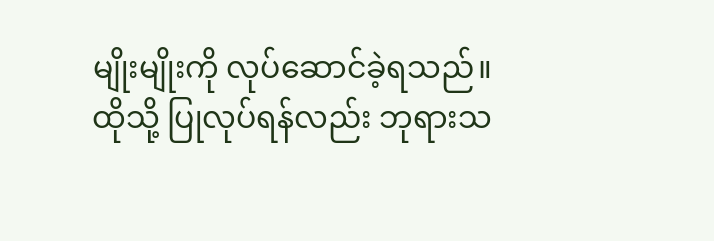မျိုးမျိုးကို လုပ်ဆောင်ခဲ့ရသည်။
ထိုသို့ ပြုလုပ်ရန်လည်း ဘုရားသ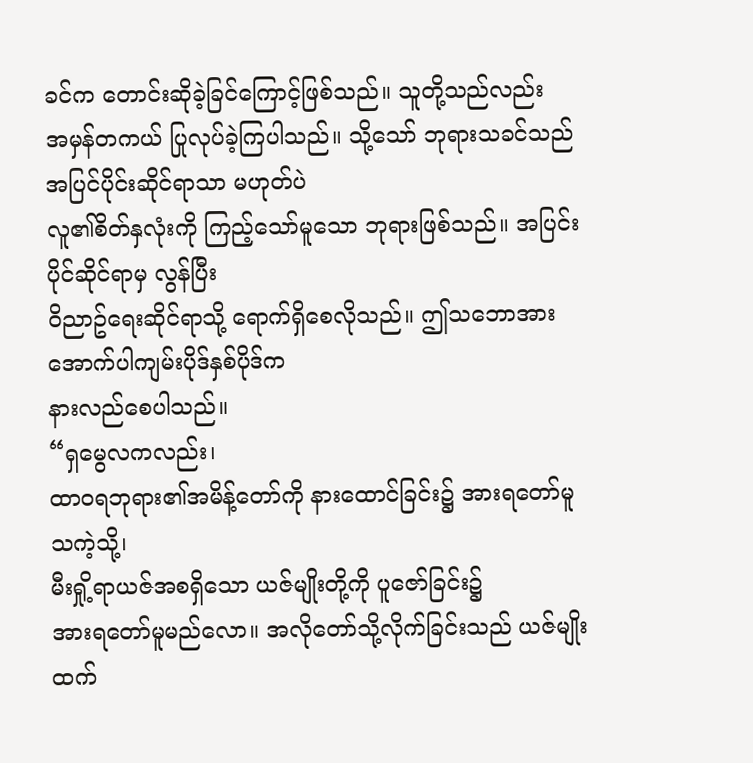ခင်က တောင်းဆိုခဲ့ခြင်ကြောင့်ဖြစ်သည်။ သူတို့သည်လည်း
အမှန်တကယ် ပြုလုပ်ခဲ့ကြပါသည်။ သို့သော် ဘုရားသခင်သည် အပြင်ပိုင်းဆိုင်ရာသာ မဟုတ်ပဲ
လူ၏စိတ်နှလုံးကို ကြည့်သော်မူသော ဘုရားဖြစ်သည်။ အပြင်းပိုင်ဆိုင်ရာမှ လွန်ပြီး
ဝိညာဥ်ရေးဆိုင်ရာသို့ ရောက်ရှိစေလိုသည်။ ဤသဘောအား အောက်ပါကျမ်းပိုဒ်နှစ်ပိုဒ်က
နားလည်စေပါသည်။
“ရှမွေလကလည်း၊
ထာဝရဘုရား၏အမိန့်တော်ကို နားထောင်ခြင်း၌ အားရတော်မူသကဲ့သို့၊
မီးရှို့ရာယဇ်အစရှိသော ယဇ်မျိုးတို့ကို ပူဇော်ခြင်း၌
အားရတော်မူမည်လော။ အလိုတော်သို့လိုက်ခြင်းသည် ယဇ်မျိုးထက်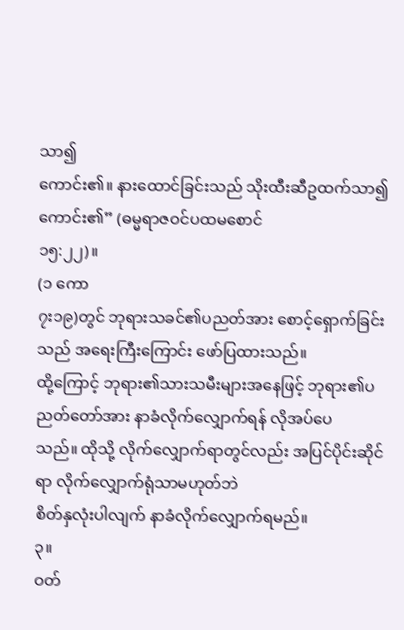သာ၍
ကောင်း၏။ နားထောင်ခြင်းသည် သိုးထီးဆီဥထက်သာ၍ ကောင်း၏” (ဓမ္မရာဇဝင်ပထမစောင်
၁၅:၂၂)။
(၁ ကော
၇း၁၉)တွင် ဘုရားသခင်၏ပညတ်အား စောင့်ရှောက်ခြင်းသည် အရေးကြီးကြောင်း ဖော်ပြထားသည်။
ထို့ကြောင့် ဘုရား၏သားသမီးများအနေဖြင့် ဘုရား၏ပညတ်တော်အား နာခံလိုက်လျှောက်ရန် လိုအပ်ပေ
သည်။ ထိုသို့ လိုက်လျှောက်ရာတွင်လည်း အပြင်ပိုင်းဆိုင်ရာ လိုက်လျှောက်ရုံသာမဟုတ်ဘဲ
စိတ်နှလုံးပါလျက် နာခံလိုက်လျှောက်ရမည်။
၃။
ဝတ်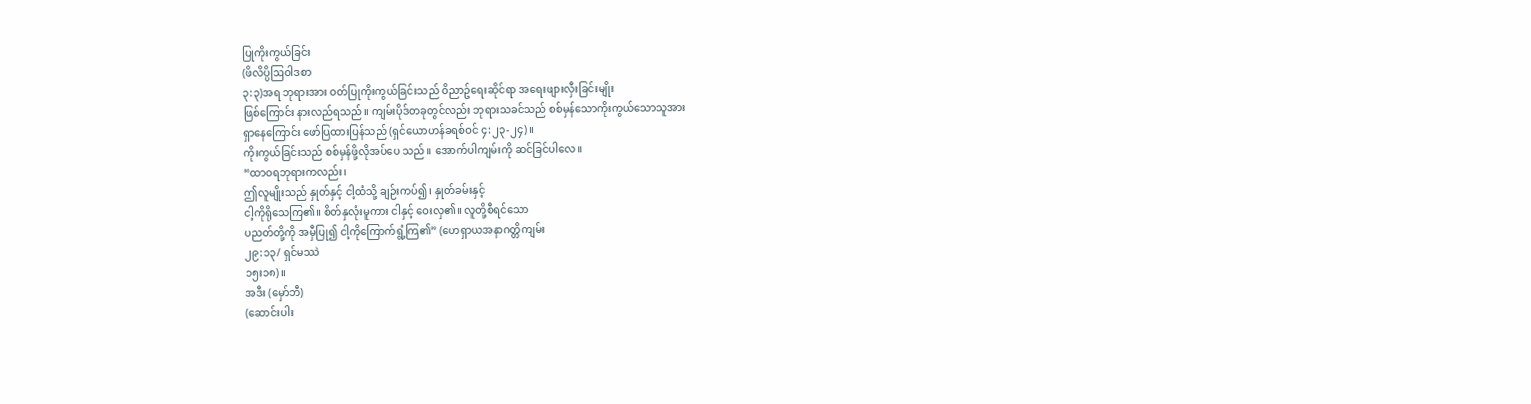ပြုကိုးကွယ်ခြင်း
(ဖိလိပ္ပိဩဝါဒစာ
၃:၃)အရ ဘုရားအား ဝတ်ပြုကိုးကွယ်ခြင်းသည် ဝိညာဥ်ရေးဆိုင်ရာ အရေးဖျားလှီးခြင်းမျိုး
ဖြစ်ကြောင်း နားလည်ရသည်။ ကျမ်းပိုဒ်တခုတွင်လည်း ဘုရားသခင်သည် စစ်မှန်သောကိုးကွယ်သောသူအား
ရှာနေကြောင်း ဖော်ပြထားပြန်သည် (ရှင်ယောဟန်ခရစ်ဝင် ၄:၂၃-၂၄)။
ကိုးကွယ်ခြင်းသည် စစ်မှန်ဖို့လိုအပ်ပေ သည်။ အောက်ပါကျမ်းကို ဆင်ခြင်ပါလေ။
“ထာဝရဘုရားကလည်း၊
ဤလူမျိုးသည် နှုတ်နှင့် ငါ့ထံသို့ ချဉ်းကပ်၍၊ နှုတ်ခမ်းနှင့်
ငါ့ကိုရိုသေကြ၏။ စိတ်နှလုံးမူကား ငါနှင့် ဝေးလှ၏။ လူတို့စီရင်သော
ပညတ်တို့ကို အမှီပြု၍ ငါ့ကိုကြောက်ရွံ့ကြ၏” (ဟေရှာယအနာဂတ္တိကျမ်း
၂၉:၁၃/ ရှင်မဿဲ
၁၅း၁၈)။
အဒီး (မှော်ဘီ)
(ဆောင်းပါး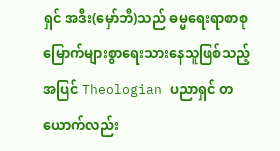ရှင် အဒီး(မှော်ဘီ)သည် ဓမ္မရေးရာစာစု မြောက်များစွာရေးသားနေသူဖြစ်သည့်အပြင် Theologian ပညာရှင် တယောက်လည်း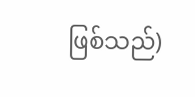ဖြစ်သည်)